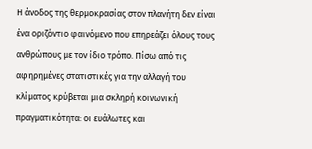Η άνοδος της θερμοκρασίας στον πλανήτη δεν είναι ένα οριζόντιο φαινόμενο που επηρεάζει όλους τους ανθρώπους με τον ίδιο τρόπο. Πίσω από τις αφηρημένες στατιστικές για την αλλαγή του κλίματος κρύβεται μια σκληρή κοινωνική πραγματικότητα: οι ευάλωτες και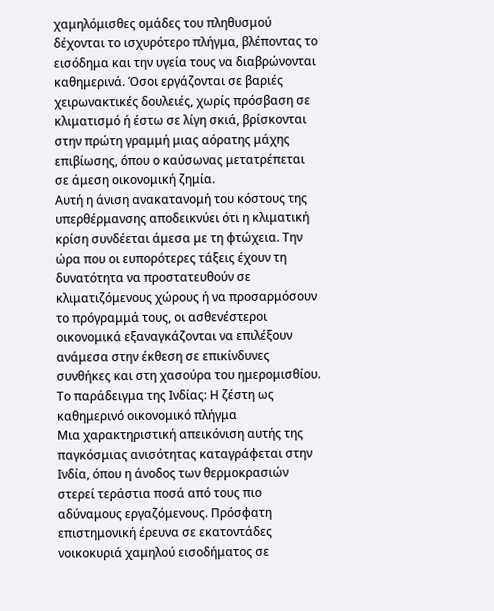χαμηλόμισθες ομάδες του πληθυσμού δέχονται το ισχυρότερο πλήγμα, βλέποντας το εισόδημα και την υγεία τους να διαβρώνονται καθημερινά. Όσοι εργάζονται σε βαριές χειρωνακτικές δουλειές, χωρίς πρόσβαση σε κλιματισμό ή έστω σε λίγη σκιά, βρίσκονται στην πρώτη γραμμή μιας αόρατης μάχης επιβίωσης, όπου ο καύσωνας μετατρέπεται σε άμεση οικονομική ζημία.
Αυτή η άνιση ανακατανομή του κόστους της υπερθέρμανσης αποδεικνύει ότι η κλιματική κρίση συνδέεται άμεσα με τη φτώχεια. Την ώρα που οι ευπορότερες τάξεις έχουν τη δυνατότητα να προστατευθούν σε κλιματιζόμενους χώρους ή να προσαρμόσουν το πρόγραμμά τους, οι ασθενέστεροι οικονομικά εξαναγκάζονται να επιλέξουν ανάμεσα στην έκθεση σε επικίνδυνες συνθήκες και στη χασούρα του ημερομισθίου.
Το παράδειγμα της Ινδίας: Η ζέστη ως καθημερινό οικονομικό πλήγμα
Μια χαρακτηριστική απεικόνιση αυτής της παγκόσμιας ανισότητας καταγράφεται στην Ινδία, όπου η άνοδος των θερμοκρασιών στερεί τεράστια ποσά από τους πιο αδύναμους εργαζόμενους. Πρόσφατη επιστημονική έρευνα σε εκατοντάδες νοικοκυριά χαμηλού εισοδήματος σε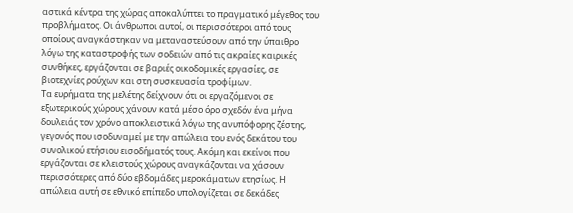αστικά κέντρα της χώρας αποκαλύπτει το πραγματικό μέγεθος του προβλήματος. Οι άνθρωποι αυτοί, οι περισσότεροι από τους οποίους αναγκάστηκαν να μεταναστεύσουν από την ύπαιθρο λόγω της καταστροφής των σοδειών από τις ακραίες καιρικές συνθήκες, εργάζονται σε βαριές οικοδομικές εργασίες, σε βιοτεχνίες ρούχων και στη συσκευασία τροφίμων.
Τα ευρήματα της μελέτης δείχνουν ότι οι εργαζόμενοι σε εξωτερικούς χώρους χάνουν κατά μέσο όρο σχεδόν ένα μήνα δουλειάς τον χρόνο αποκλειστικά λόγω της ανυπόφορης ζέστης, γεγονός που ισοδυναμεί με την απώλεια του ενός δεκάτου του συνολικού ετήσιου εισοδήματός τους. Ακόμη και εκείνοι που εργάζονται σε κλειστούς χώρους αναγκάζονται να χάσουν περισσότερες από δύο εβδομάδες μεροκάματων ετησίως. Η απώλεια αυτή σε εθνικό επίπεδο υπολογίζεται σε δεκάδες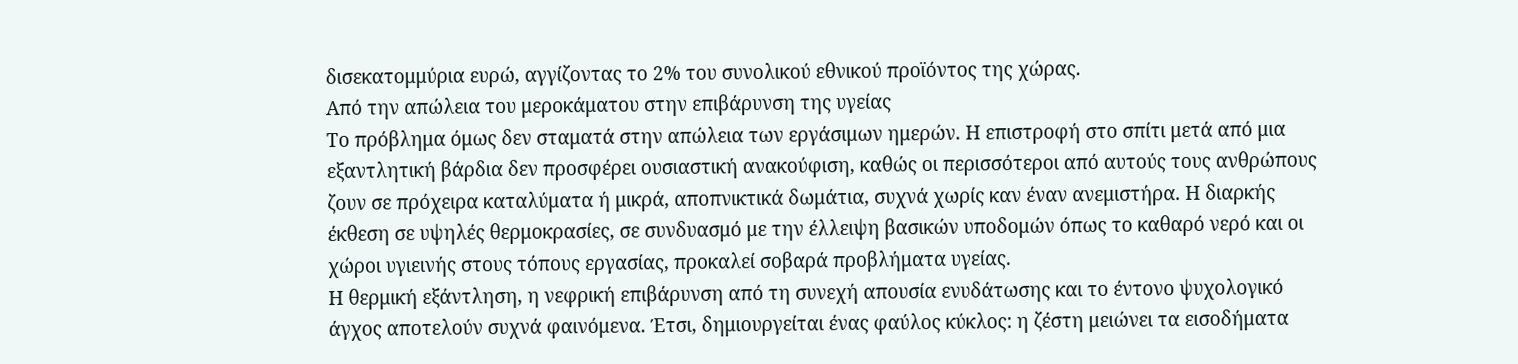δισεκατομμύρια ευρώ, αγγίζοντας το 2% του συνολικού εθνικού προϊόντος της χώρας.
Από την απώλεια του μεροκάματου στην επιβάρυνση της υγείας
Το πρόβλημα όμως δεν σταματά στην απώλεια των εργάσιμων ημερών. Η επιστροφή στο σπίτι μετά από μια εξαντλητική βάρδια δεν προσφέρει ουσιαστική ανακούφιση, καθώς οι περισσότεροι από αυτούς τους ανθρώπους ζουν σε πρόχειρα καταλύματα ή μικρά, αποπνικτικά δωμάτια, συχνά χωρίς καν έναν ανεμιστήρα. Η διαρκής έκθεση σε υψηλές θερμοκρασίες, σε συνδυασμό με την έλλειψη βασικών υποδομών όπως το καθαρό νερό και οι χώροι υγιεινής στους τόπους εργασίας, προκαλεί σοβαρά προβλήματα υγείας.
Η θερμική εξάντληση, η νεφρική επιβάρυνση από τη συνεχή απουσία ενυδάτωσης και το έντονο ψυχολογικό άγχος αποτελούν συχνά φαινόμενα. Έτσι, δημιουργείται ένας φαύλος κύκλος: η ζέστη μειώνει τα εισοδήματα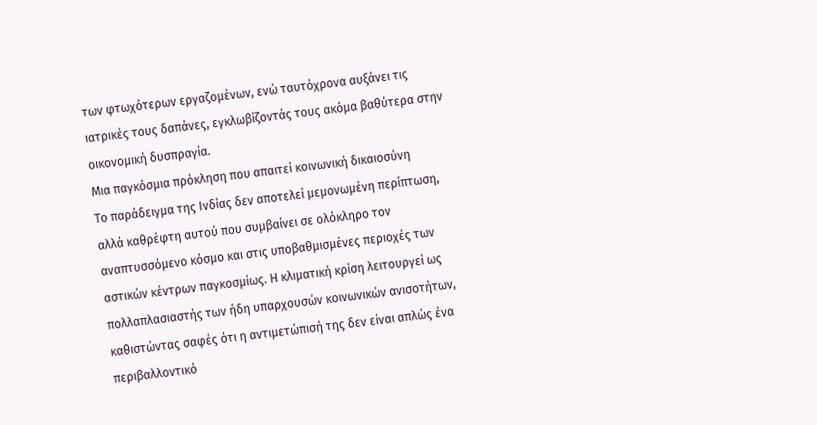των φτωχότερων εργαζομένων, ενώ ταυτόχρονα αυξάνει τις ιατρικές τους δαπάνες, εγκλωβίζοντάς τους ακόμα βαθύτερα στην οικονομική δυσπραγία.
Μια παγκόσμια πρόκληση που απαιτεί κοινωνική δικαιοσύνη
Το παράδειγμα της Ινδίας δεν αποτελεί μεμονωμένη περίπτωση, αλλά καθρέφτη αυτού που συμβαίνει σε ολόκληρο τον αναπτυσσόμενο κόσμο και στις υποβαθμισμένες περιοχές των αστικών κέντρων παγκοσμίως. Η κλιματική κρίση λειτουργεί ως πολλαπλασιαστής των ήδη υπαρχουσών κοινωνικών ανισοτήτων, καθιστώντας σαφές ότι η αντιμετώπισή της δεν είναι απλώς ένα περιβαλλοντικό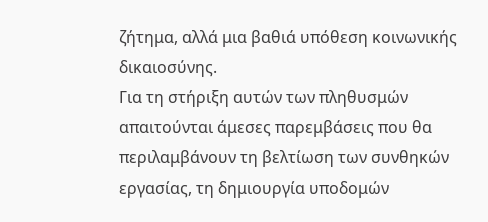ζήτημα, αλλά μια βαθιά υπόθεση κοινωνικής δικαιοσύνης.
Για τη στήριξη αυτών των πληθυσμών απαιτούνται άμεσες παρεμβάσεις που θα περιλαμβάνουν τη βελτίωση των συνθηκών εργασίας, τη δημιουργία υποδομών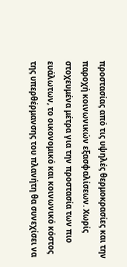προστασίας από τις υψηλές θερμοκρασίες και την παροχή κοινωνικών εξασφαλίσεων. Χωρίς στοχευμένα μέτρα για την προστασία των πιο ευάλωτων, το οικονομικό και κοινωνικό κόστος της υπερθέρμανσης του πλανήτη θα συνεχίσει να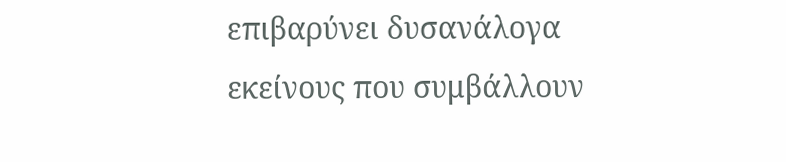επιβαρύνει δυσανάλογα εκείνους που συμβάλλουν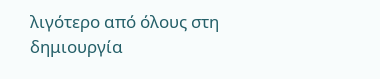λιγότερο από όλους στη δημιουργία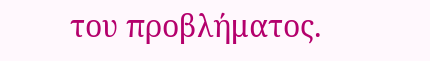του προβλήματος.